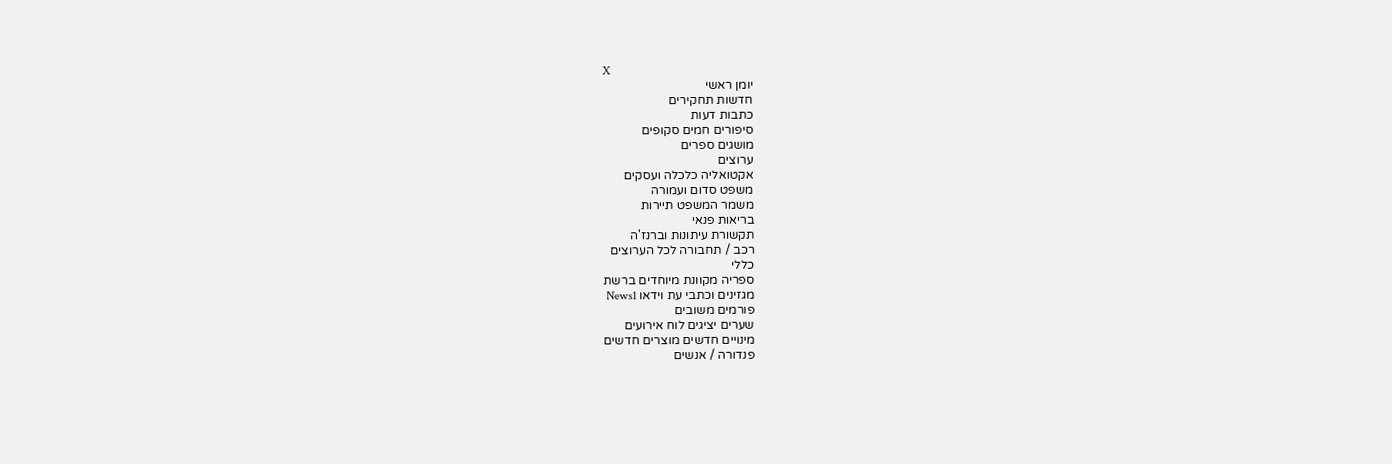X
יומן ראשי
חדשות תחקירים
כתבות דעות
סיפורים חמים סקופים
מושגים ספרים
ערוצים
אקטואליה כלכלה ועסקים
משפט סדום ועמורה
משמר המשפט תיירות
בריאות פנאי
תקשורת עיתונות וברנז'ה
רכב / תחבורה לכל הערוצים
כללי
ספריה מקוונת מיוחדים ברשת
מגזינים וכתבי עת וידאו News1
פורמים משובים
שערים יציגים לוח אירועים
מינויים חדשים מוצרים חדשים
פנדורה / אנשים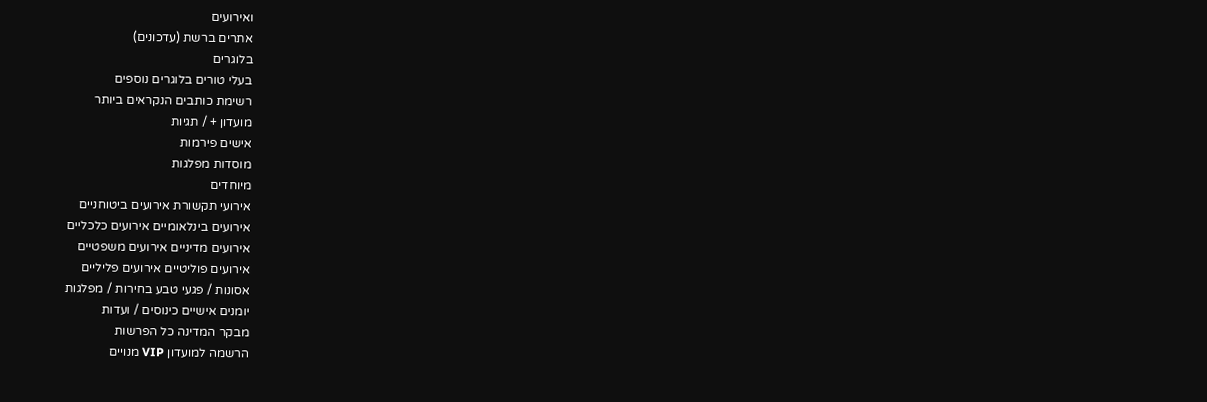ואירועים
אתרים ברשת (עדכונים)
בלוגרים
בעלי טורים בלוגרים נוספים
רשימת כותבים הנקראים ביותר
מועדון + / תגיות
אישים פירמות
מוסדות מפלגות
מיוחדים
אירועי תקשורת אירועים ביטוחניים
אירועים בינלאומיים אירועים כלכליים
אירועים מדיניים אירועים משפטיים
אירועים פוליטיים אירועים פליליים
אסונות / פגעי טבע בחירות / מפלגות
יומנים אישיים כינוסים / ועדות
מבקר המדינה כל הפרשות
הרשמה למועדון VIP מנויים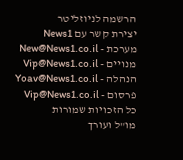הרשמה לניוזליטר
יצירת קשר עם News1
מערכת - New@News1.co.il
מנויים - Vip@News1.co.il
הנהלה - Yoav@News1.co.il
פרסום - Vip@News1.co.il
כל הזכויות שמורות
מו"ל ועורך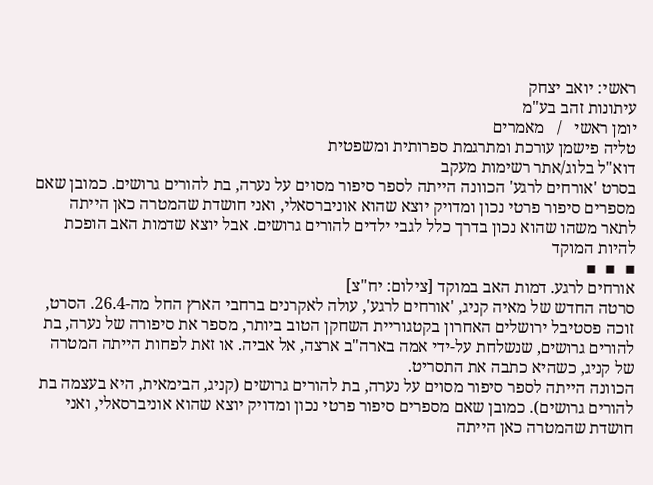ראשי: יואב יצחק
עיתונות זהב בע"מ
יומן ראשי   /   מאמרים
טליה פישמן עורכת ומתרגמת ספרותית ומשפטית
דוא"ל בלוג/אתר רשימות מעקב
בסרט 'אורחים לרגע' הכוונה הייתה לספר סיפור מסוים על נערה, בת להורים גרושים. כמובן שאם מספרים סיפור פרטי נכון ומדויק יוצא שהוא אוניברסאלי, ואני חושדת שהמטרה כאן הייתה לתאר משהו שהוא נכון בדרך כלל לגבי ילדים להורים גרושים. אבל יוצא שדמות האב הופכת להיות המוקד
▪  ▪  ▪
אורחים לרגע. דמות האב במוקד [צילום: יח"צ]
סרטה החדש של מאיה קניג, 'אורחים לרגע', עולה לאקרנים ברחבי הארץ החל מה-26.4. הסרט, זוכה פסטיבל ירושלים האחרון בקטגוריית השחקן הטוב ביותר, מספר את סיפורה של נערה, בת להורים גרושים, שנשלחת על-ידי אמה בארה"ב ארצה, אל אביה. או זאת לפחות הייתה המטרה של קניג, כשהיא כתבה את התסריט.
הכוונה הייתה לספר סיפור מסוים על נערה, בת להורים גרושים (קניג, הבימאית, היא בעצמה בת להורים גרושים). כמובן שאם מספרים סיפור פרטי נכון ומדויק יוצא שהוא אוניברסאלי, ואני חושדת שהמטרה כאן הייתה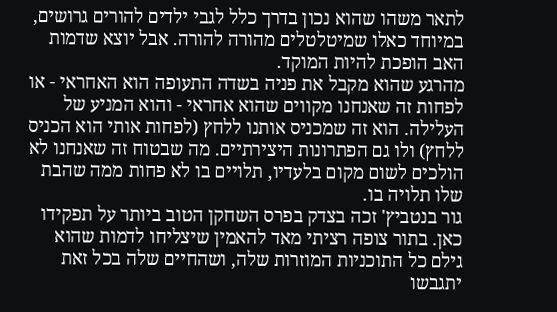לתאר משהו שהוא נכון בדרך כלל לגבי ילדים להורים גרושים, במיוחד כאלו שמיטלטלים מהורה להורה. אבל יוצא שדמות האב הופכת להיות המוקד.
מהרגע שהוא מקבל את פניה בשדה התעופה הוא האחראי - או לפחות זה שאנחנו מקווים שהוא אחראי - והוא המניע של העלילה. הוא זה שמכניס אותנו ללחץ (לפחות אותי הוא הכניס ללחץ) ולו גם הפתרונות היצירתיים. מה שבטוח זה שאנחנו לא הולכים לשום מקום בלעדיו, תלויים בו לא פחות ממה שהבת שלו תלויה בו.
גור בנטביץ' זכה בצדק בפרס השחקן הטוב ביותר על תפקידו כאן. בתור צופה רציתי מאד להאמין שיצליחו לדמות שהוא גילם כל התוכניות המוזרות שלה, ושהחיים שלה בכל זאת יתגבשו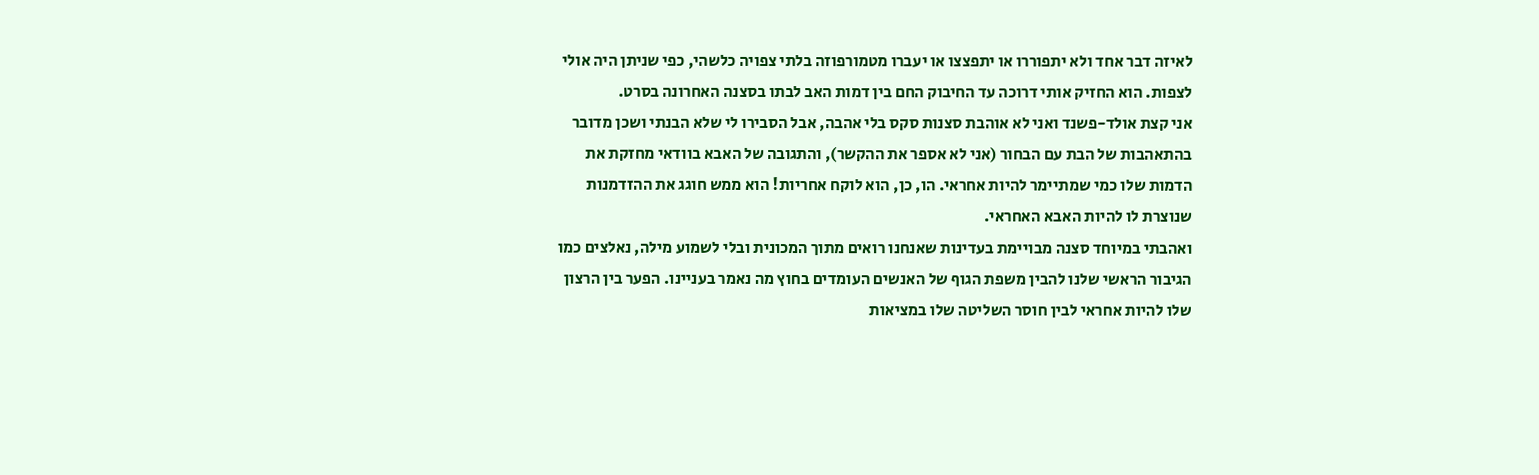לאיזה דבר אחד ולא יתפוררו או יתפצצו או יעברו מטמורפוזה בלתי צפויה כלשהי, כפי שניתן היה אולי לצפות. הוא החזיק אותי דרוכה עד החיבוק החם בין דמות האב לבתו בסצנה האחרונה בסרט.
אני קצת אולד-פשנד ואני לא אוהבת סצנות סקס בלי אהבה, אבל הסבירו לי שלא הבנתי ושכן מדובר בהתאהבות של הבת עם הבחור (אני לא אספר את ההקשר), והתגובה של האבא בוודאי מחזקת את הדמות שלו כמי שמתיימר להיות אחראי. הו, כן, הוא לוקח אחריות! הוא ממש חוגג את ההזדמנות שנוצרת לו להיות האבא האחראי.
ואהבתי במיוחד סצנה מבויימת בעדינות שאנחנו רואים מתוך המכונית ובלי לשמוע מילה, נאלצים כמו הגיבור הראשי שלנו להבין משפת הגוף של האנשים העומדים בחוץ מה נאמר בעניינו. הפער בין הרצון שלו להיות אחראי לבין חוסר השליטה שלו במציאות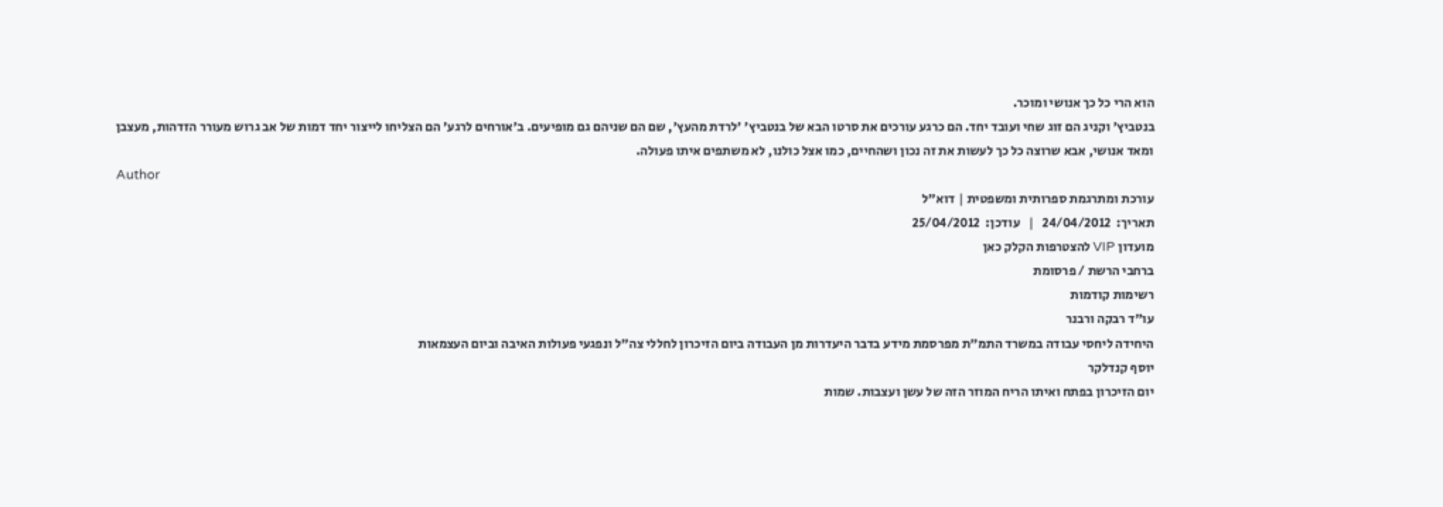הוא הרי כל כך אנושי ומוכר.
בנטביץ' וקניג הם זוג שחי ועובד יחד. הם כרגע עורכים את סרטו הבא של בנטביץ' 'לרדת מהעץ', שם הם שניהם גם מופיעים. ב'אורחים לרגע' הם הצליחו לייצור יחד דמות של אב גרוש מעורר הזדהות, מעצבן ומאד אנושי, אבא שרוצה כל כך לעשות את זה נכון ושהחיים, כמו אצל כולנו, לא משתפים איתו פעולה.
Author
עורכת ומתרגמת ספרותית ומשפטית | דוא"ל
תאריך:  24/04/2012   |   עודכן:  25/04/2012
מועדון VIP להצטרפות הקלק כאן
ברחבי הרשת / פרסומת
רשימות קודמות
עו"ד רבקה ורבנר
היחידה ליחסי עבודה במשרד התמ"ת מפרסמת מידע בדבר היעדרות מן העבודה ביום הזיכרון לחללי צה"ל ונפגעי פעולות האיבה וביום העצמאות
יוסף קנדלקר
יום הזיכרון בפתח ואיתו הריח המוזר הזה של עשן ועצבות. שמות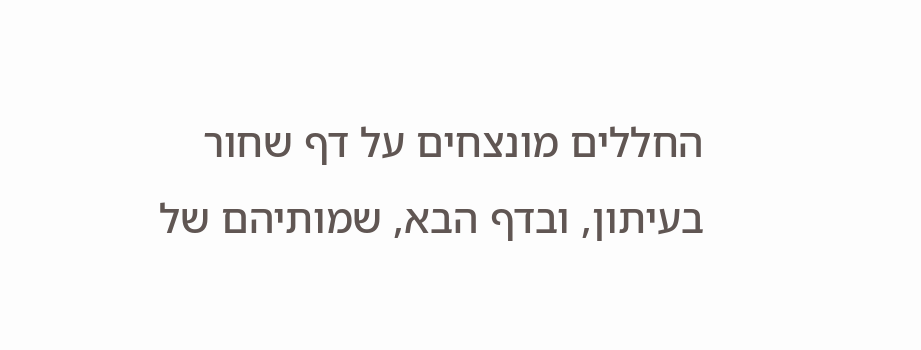החללים מונצחים על דף שחור בעיתון, ובדף הבא, שמותיהם של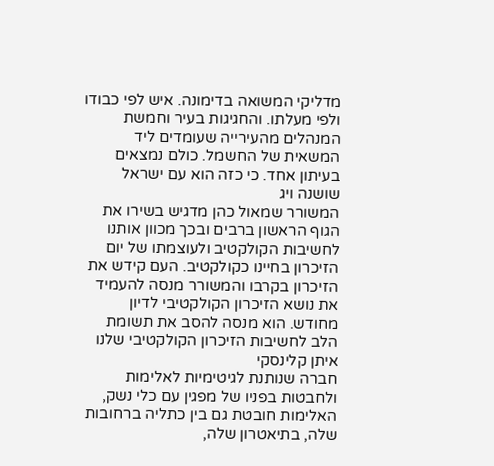מדליקי המשואה בדימונה. איש לפי כבודו ולפי מעלתו. והחגיגות בעיר וחמשת המנהלים מהעירייה שעומדים ליד המשאית של החשמל. כולם נמצאים בעיתון אחד. כי כזה הוא עם ישראל
שושנה ויג
המשורר שמאול כהן מדגיש בשירו את הגוף הראשון ברבים ובכך מכוון אותנו לחשיבות הקולקטיב ולעוצמתו של יום הזיכרון בחיינו כקולקטיב. העם קידש את הזיכרון בקרבו והמשורר מנסה להעמיד את נושא הזיכרון הקולקטיבי לדיון מחודש. הוא מנסה להסב את תשומת הלב לחשיבות הזיכרון הקולקטיבי שלנו
איתן קלינסקי
חברה שנותנת לגיטימיות לאלימות ולחבטות בפניו של מפגין עם כלי נשק, האלימות חובטת גם בין כתליה ברחובות שלה, בתיאטרון שלה,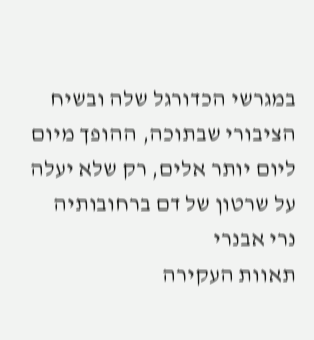במגרשי הכדורגל שלה ובשיח הציבורי שבתוכה, ההופך מיום ליום יותר אלים, רק שלא יעלה על שרטון של דם ברחובותיה
נרי אבנרי
תאוות העקירה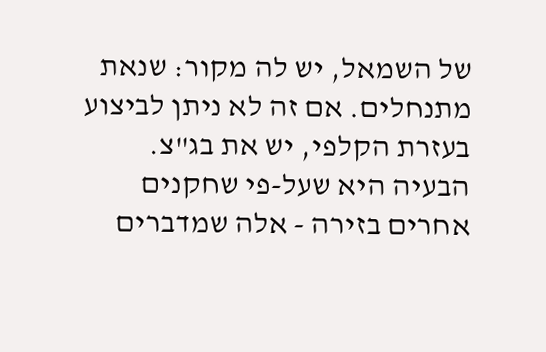של השמאל, יש לה מקור: שנאת מתנחלים. אם זה לא ניתן לביצוע בעזרת הקלפי, יש את בג"צ. הבעיה היא שעל-פי שחקנים אחרים בזירה - אלה שמדברים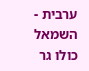ערבית - השמאל כולו גר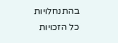בהתנחלויות
כל הזכויות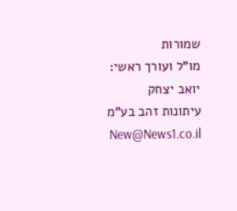שמורות
מו"ל ועורך ראשי: יואב יצחק
עיתונות זהב בע"מ New@News1.co.il